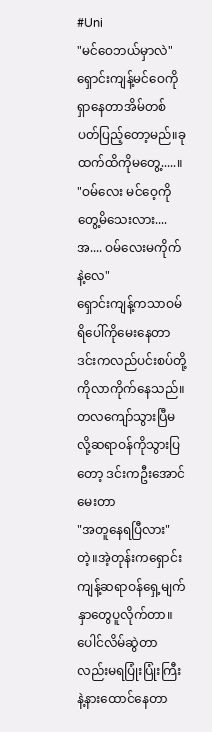#Uni
"မင်ဝေဘယ်မှာလဲ"
ရှောင်းကျန့်မင်ဝေကိုရှာနေတာအိမ်တစ်ပတ်ပြည့်တော့မည်။ခုထက်ထိကိုမတွေ့.....။
"ဝမ်လေး မင်ဝေ့ကိုတွေ့မိသေးလား....အ.... ဝမ်လေးမကိုက်နဲ့လေ"
ရှောင်းကျန့်ကသာဝမ်ရိပေါ်ကိုမေးနေတာဒင်းကလည်ပင်းစပ်တို့ကိုလာကိုက်နေသည်။တလကျော်သွားပြီမလို့ဆရာဝန်ကိုသွားပြတော့ ဒင်းကဦးအောင်မေးတာ
"အတူနေရပြီလား"တဲ့။အဲ့တုန်းကရှောင်းကျန့်ဆရာဝန်ရှေ့မျက်နှာတွေပူလိုက်တာ။ပေါင်လိမ်ဆွဲတာလည်းမရပြုံးပြုံးကြီးနဲ့နားထောင်နေတာ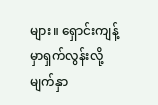များ။ ရှောင်းကျန့်မှာရှက်လွန်းလို့မျက်နှာ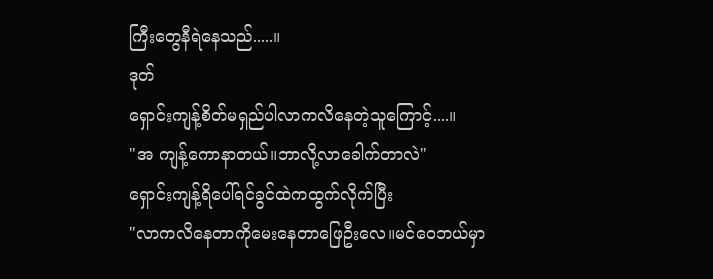ကြီးတွေနီရဲနေသည်.....။
ဒုတ်
ရှောင်းကျန့်စိတ်မရှည်ပါလာကလိနေတဲ့သူကြောင့်....။
"အ ကျန့်ကောနာတယ်။ဘာလို့လာခေါက်တာလဲ"
ရှောင်းကျန့်ရိပေါ်ရင်ခွင်ထဲကထွက်လိုက်ပြီး
"လာကလိနေတာကိုမေးနေတာဖြေဦးလေ။မင်ဝေဘယ်မှာ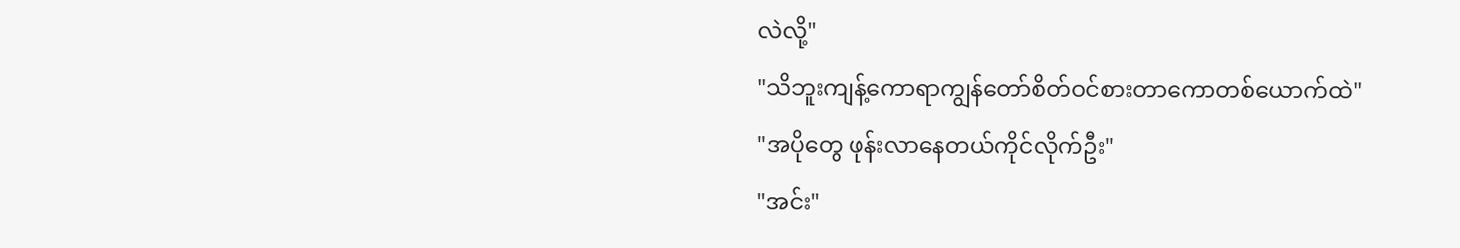လဲလို့"
"သိဘူးကျန့်ကောရာကျွန်တော်စိတ်ဝင်စားတာကောတစ်ယောက်ထဲ"
"အပိုတွေ ဖုန်းလာနေတယ်ကိုင်လိုက်ဦး"
"အင်း"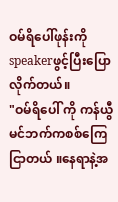ဝမ်ရိပေါ်ဖုန်းကိုspeakerဖွင့်ပြီးပြောလိုက်တယ်။
"ဝမ်ရိပေါ် ကို ကန်ယွီမင်ဘက်ကစစ်ကြေငြာတယ် ။နေရာနဲ့အ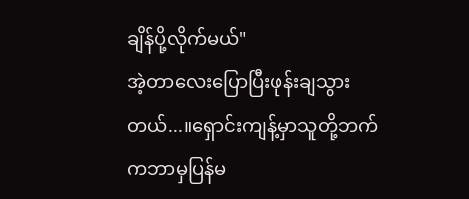ချိန်ပို့လိုက်မယ်"
အဲ့တာလေးပြောပြီးဖုန်းချသွားတယ်...။ရှောင်းကျန့်မှာသူတို့ဘက်ကဘာမှပြန်မ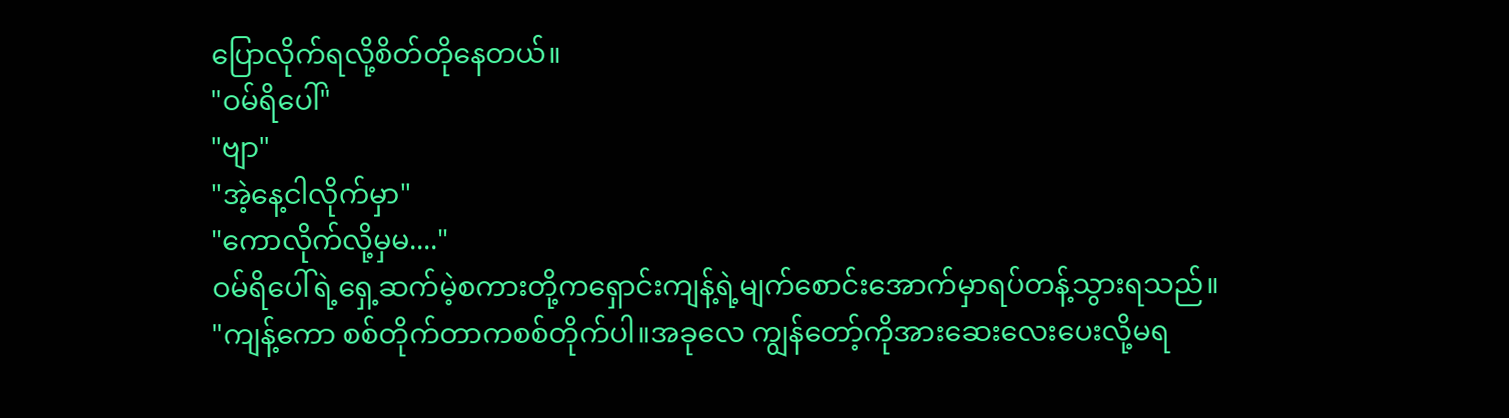ပြောလိုက်ရလို့စိတ်တိုနေတယ်။
"ဝမ်ရိပေါ်"
"ဗျာ"
"အဲ့နေ့ငါလိုက်မှာ"
"ကောလိုက်လို့မှမ...."
ဝမ်ရိပေါ်ရဲ့ရှေ့ဆက်မဲ့စကားတို့ကရှောင်းကျန့်ရဲ့မျက်စောင်းအောက်မှာရပ်တန့်သွားရသည်။
"ကျန့်ကော စစ်တိုက်တာကစစ်တိုက်ပါ။အခုလေ ကျွန်တော့်ကိုအားဆေးလေးပေးလို့မရ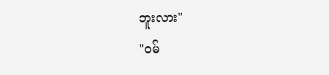ဘူးလား"
"ဝမ်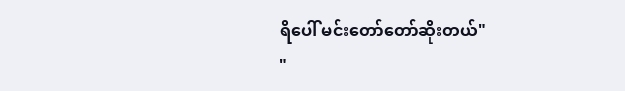ရိပေါ် မင်းတော်တော်ဆိုးတယ်"
"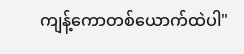ကျန့်ကောတစ်ယောက်ထဲပါ"